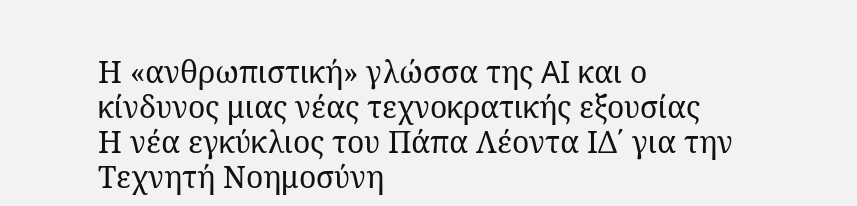Η «ανθρωπιστική» γλώσσα της AI και ο κίνδυνος μιας νέας τεχνοκρατικής εξουσίας
Η νέα εγκύκλιος του Πάπα Λέοντα ΙΔ΄ για την Τεχνητή Νοημοσύνη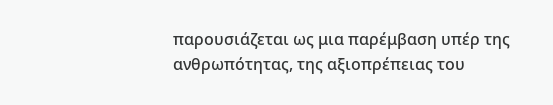παρουσιάζεται ως μια παρέμβαση υπέρ της ανθρωπότητας, της αξιοπρέπειας του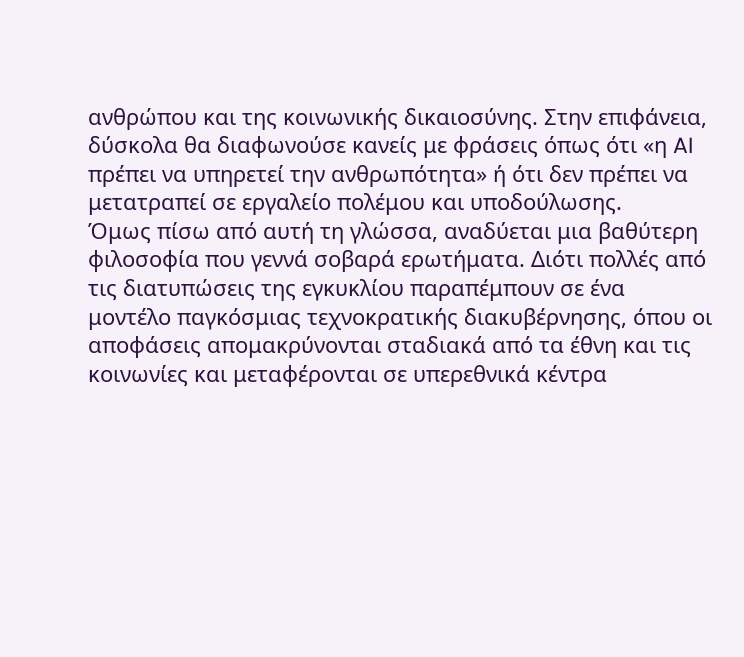ανθρώπου και της κοινωνικής δικαιοσύνης. Στην επιφάνεια, δύσκολα θα διαφωνούσε κανείς με φράσεις όπως ότι «η AI πρέπει να υπηρετεί την ανθρωπότητα» ή ότι δεν πρέπει να μετατραπεί σε εργαλείο πολέμου και υποδούλωσης.
Όμως πίσω από αυτή τη γλώσσα, αναδύεται μια βαθύτερη φιλοσοφία που γεννά σοβαρά ερωτήματα. Διότι πολλές από τις διατυπώσεις της εγκυκλίου παραπέμπουν σε ένα μοντέλο παγκόσμιας τεχνοκρατικής διακυβέρνησης, όπου οι αποφάσεις απομακρύνονται σταδιακά από τα έθνη και τις κοινωνίες και μεταφέρονται σε υπερεθνικά κέντρα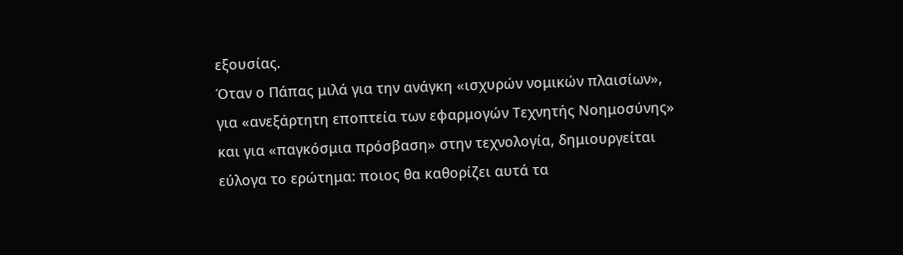εξουσίας.
Όταν ο Πάπας μιλά για την ανάγκη «ισχυρών νομικών πλαισίων», για «ανεξάρτητη εποπτεία των εφαρμογών Τεχνητής Νοημοσύνης» και για «παγκόσμια πρόσβαση» στην τεχνολογία, δημιουργείται εύλογα το ερώτημα: ποιος θα καθορίζει αυτά τα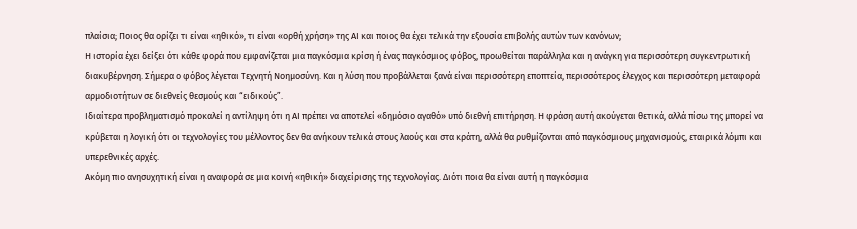πλαίσια; Ποιος θα ορίζει τι είναι «ηθικό», τι είναι «ορθή χρήση» της AI και ποιος θα έχει τελικά την εξουσία επιβολής αυτών των κανόνων;
Η ιστορία έχει δείξει ότι κάθε φορά που εμφανίζεται μια παγκόσμια κρίση ή ένας παγκόσμιος φόβος, προωθείται παράλληλα και η ανάγκη για περισσότερη συγκεντρωτική διακυβέρνηση. Σήμερα ο φόβος λέγεται Τεχνητή Νοημοσύνη. Και η λύση που προβάλλεται ξανά είναι περισσότερη εποπτεία, περισσότερος έλεγχος και περισσότερη μεταφορά αρμοδιοτήτων σε διεθνείς θεσμούς και “ειδικούς”.
Ιδιαίτερα προβληματισμό προκαλεί η αντίληψη ότι η AI πρέπει να αποτελεί «δημόσιο αγαθό» υπό διεθνή επιτήρηση. Η φράση αυτή ακούγεται θετικά, αλλά πίσω της μπορεί να κρύβεται η λογική ότι οι τεχνολογίες του μέλλοντος δεν θα ανήκουν τελικά στους λαούς και στα κράτη, αλλά θα ρυθμίζονται από παγκόσμιους μηχανισμούς, εταιρικά λόμπι και υπερεθνικές αρχές.
Ακόμη πιο ανησυχητική είναι η αναφορά σε μια κοινή «ηθική» διαχείρισης της τεχνολογίας. Διότι ποια θα είναι αυτή η παγκόσμια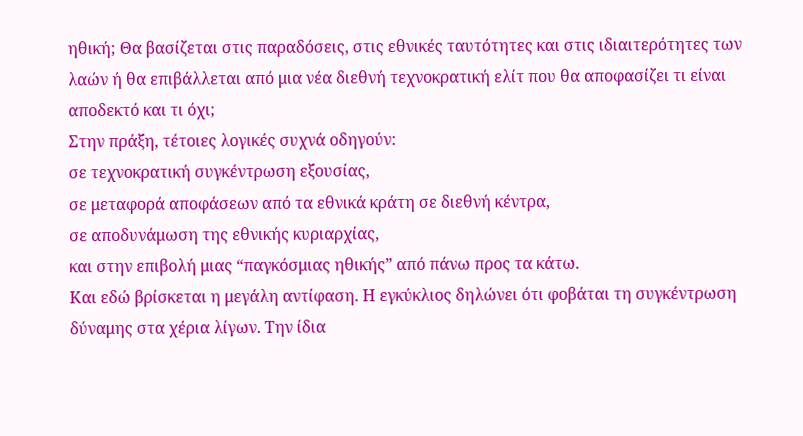ηθική; Θα βασίζεται στις παραδόσεις, στις εθνικές ταυτότητες και στις ιδιαιτερότητες των λαών ή θα επιβάλλεται από μια νέα διεθνή τεχνοκρατική ελίτ που θα αποφασίζει τι είναι αποδεκτό και τι όχι;
Στην πράξη, τέτοιες λογικές συχνά οδηγούν:
σε τεχνοκρατική συγκέντρωση εξουσίας,
σε μεταφορά αποφάσεων από τα εθνικά κράτη σε διεθνή κέντρα,
σε αποδυνάμωση της εθνικής κυριαρχίας,
και στην επιβολή μιας “παγκόσμιας ηθικής” από πάνω προς τα κάτω.
Και εδώ βρίσκεται η μεγάλη αντίφαση. Η εγκύκλιος δηλώνει ότι φοβάται τη συγκέντρωση δύναμης στα χέρια λίγων. Την ίδια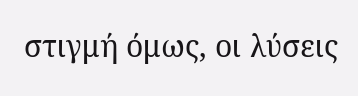στιγμή όμως, οι λύσεις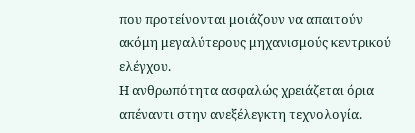που προτείνονται μοιάζουν να απαιτούν ακόμη μεγαλύτερους μηχανισμούς κεντρικού ελέγχου.
Η ανθρωπότητα ασφαλώς χρειάζεται όρια απέναντι στην ανεξέλεγκτη τεχνολογία.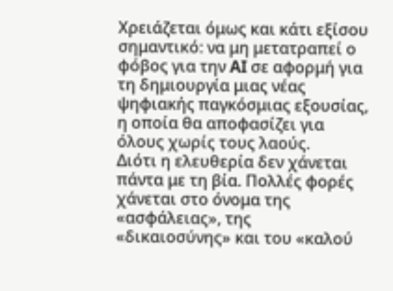Χρειάζεται όμως και κάτι εξίσου σημαντικό: να μη μετατραπεί ο φόβος για την AI σε αφορμή για τη δημιουργία μιας νέας ψηφιακής παγκόσμιας εξουσίας, η οποία θα αποφασίζει για όλους χωρίς τους λαούς.
Διότι η ελευθερία δεν χάνεται πάντα με τη βία. Πολλές φορές χάνεται στο όνομα της «ασφάλειας», της «δικαιοσύνης» και του «καλού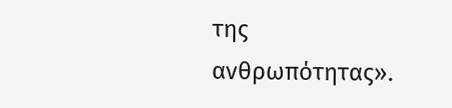της ανθρωπότητας».